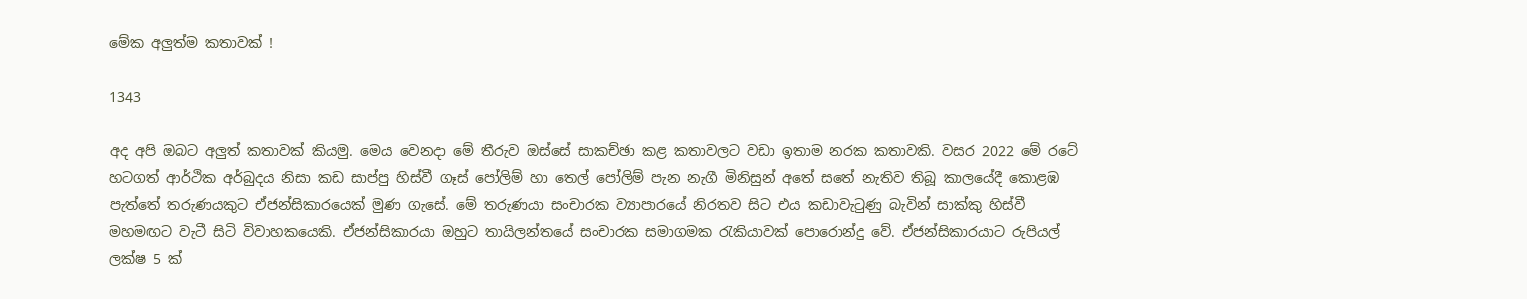මේක අලුත්ම කතාවක් !

1343

අද අපි ඔබට අලුත් කතාවක් කියමු. මෙය වෙනදා මේ තීරුව ඔස්සේ සාකච්ඡා කළ කතාවලට වඩා ඉතාම නරක කතාවකි. වසර 2022 මේ රටේ හටගත් ආර්ථික අර්බුදය නිසා කඩ සාප්පු හිස්වී ගෑස් පෝලිම් හා තෙල් පෝලිම් පැන නැගී මිනිසුන් අතේ සතේ නැතිව තිබූ කාලයේදී කොළඹ පැත්තේ තරුණයකුට ඒජන්සිකාරයෙක් මුණ ගැසේ. මේ තරුණයා සංචාරක ව්‍යාපාරයේ නිරතව සිට එය කඩාවැටුණු බැවින් සාක්කු හිස්වී මහමඟට වැටී සිටි විවාහකයෙකි. ඒජන්සිකාරයා ඔහුට තායිලන්තයේ සංචාරක සමාගමක රැකියාවක් පොරොන්දු වේ. ඒජන්සිකාරයාට රුපියල් ලක්ෂ 5 ක්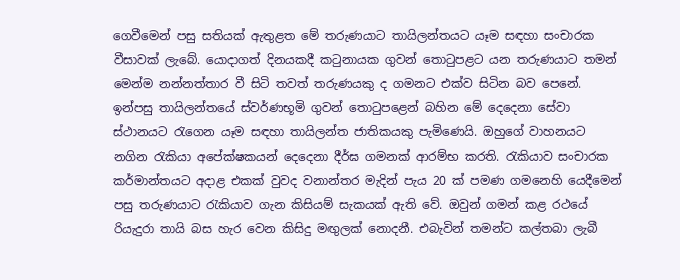ගෙවීමෙන් පසු සතියක් ඇතුළත මේ තරුණයාට තායිලන්තයට යෑම සඳහා සංචාරක වීසාවක් ලැබේ. යොදාගත් දිනයකදී කටුනායක ගුවන් තොටුපළට යන තරුණයාට තමන් මෙන්ම නන්නත්තාර වී සිටි තවත් තරුණයකු ද ගමනට එක්ව සිටින බව පෙනේ. ඉන්පසු තායිලන්තයේ ස්වර්ණභූමි ගුවන් තොටුපළෙන් බහින මේ දෙදෙනා සේවා ස්ථානයට රැගෙන යෑම සඳහා තායිලන්ත ජාතිකයකු පැමිණෙයි. ඔහුගේ වාහනයට නගින රැකියා අපේක්ෂකයන් දෙදෙනා දීර්ඝ ගමනක් ආරම්භ කරති. රැකියාව සංචාරක කර්මාන්තයට අදාළ එකක් වුවද වනාන්තර මැදින් පැය 20 ක් පමණ ගමනෙහි යෙදීමෙන් පසු තරුණයාට රැකියාව ගැන කිසියම් සැකයක් ඇති වේ. ඔවුන් ගමන් කළ රථයේ රියැදුරා තායි බස හැර වෙන කිසිදු මඟුලක් නොදනී. එබැවින් තමන්ට කල්තබා ලැබී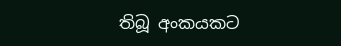තිබූ අංකයකට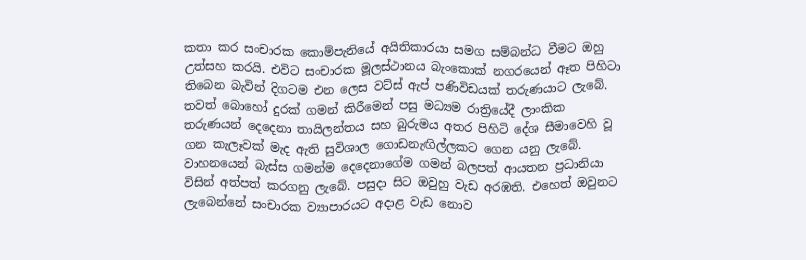කතා කර සංචාරක කොම්පැනියේ අයිතිකාරයා සමග සම්බන්ධ වීමට ඔහු උත්සහ කරයි. එවිට සංචාරක මූලස්ථානය බැංකොක් නගරයෙන් ඈත පිහිටා තිබෙන බැවින් දිගටම එන ලෙස වට්ස් ඇප් පණිවිඩයක් තරුණයාට ලැබේ. තවත් බොහෝ දුරක් ගමන් කිරීමෙන් පසු මධ්‍යම රාත්‍රියේදී ලාංකික තරුණයන් දෙදෙනා තායිලන්තය සහ බුරුමය අතර පිහිටි දේශ සීමාවෙහි වූ ගන කැලෑවක් මැද ඇති සුවිශාල ගොඩනැඟිල්ලකට ගෙන යනු ලැබේ. වාහනයෙන් බැස්ස ගමන්ම දෙදෙනාගේම ගමන් බලපත් ආයතන ප්‍රධානියා විසින් අත්පත් කරගනු ලැබේ. පසුදා සිට ඔවුහු වැඩ අරඹති. එහෙත් ඔවුනට ලැබෙන්නේ සංචාරක ව්‍යාපාරයට අදාළ වැඩ නොව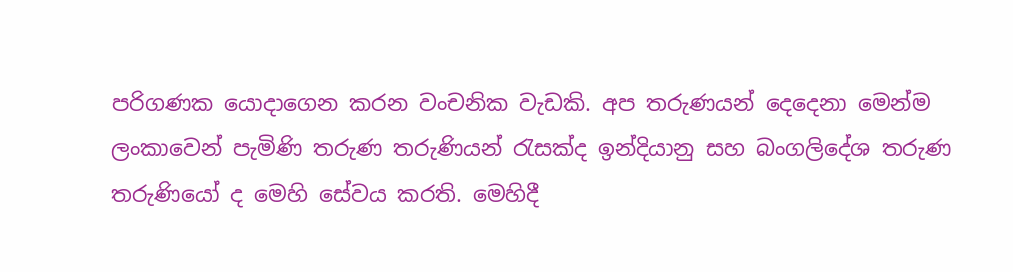පරිගණක යොදාගෙන කරන වංචනික වැඩකි. අප තරුණයන් දෙදෙනා මෙන්ම ලංකාවෙන් පැමිණි තරුණ තරුණියන් රැසක්ද ඉන්දියානු සහ බංගලිදේශ තරුණ තරුණියෝ ද මෙහි සේවය කරති. මෙහිදී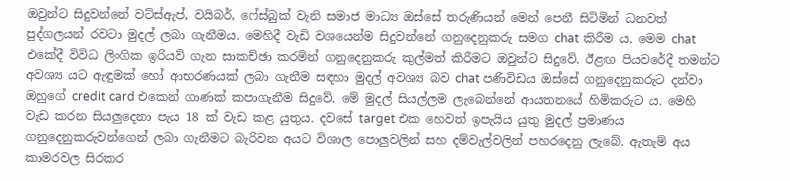ඔවුන්ට සිදුවන්නේ වට්ස්ඇප්, වයිබර්, ෆේස්බුක් වැනි සමාජ මාධ්‍ය ඔස්සේ තරුණියන් මෙන් පෙනී සිටිමින් ධනවත් පුද්ගලයන් රවටා මුදල් ලබා ගැනීමය. මෙහිදී වැඩි වශයෙන්ම සිදුවන්නේ ගනුදෙනුකරු සමග chat කිරීම ය. මෙම chat එකේදී විවිධ ලිංගික ඉරියව් ගැන සාකච්ඡා කරමින් ගනුදෙනුකරු කුල්මත් කිරීමට ඔවුන්ට සිදුවේ. ඊළඟ පියවරේදී තමන්ට අවශ්‍ය යට ඇඳුමක් හෝ ආභරණයක් ලබා ගැනීම සඳහා මුදල් අවශ්‍ය බව chat පණිවිඩය ඔස්සේ ගනුදෙනුකරුට දන්වා ඔහුගේ credit card එකෙන් ගාණක් කපාගැනීම සිදුවේ. මේ මුදල් සියල්ලම ලැබෙන්නේ ආයතනයේ හිමිකරුට ය. මෙහි වැඩ කරන සියලුදෙනා පැය 18 ක් වැඩ කළ යුතුය. දවසේ target එක හෙවත් ඉපැයිය යුතු මුදල් ප්‍රමාණය ගනුදෙනුකරුවන්ගෙන් ලබා ගැනීමට බැරිවන අයට විශාල පොලුවලින් සහ දම්වැල්වලින් පහරදෙනු ලැබේ. ඇතැම් අය කාමරවල සිරකර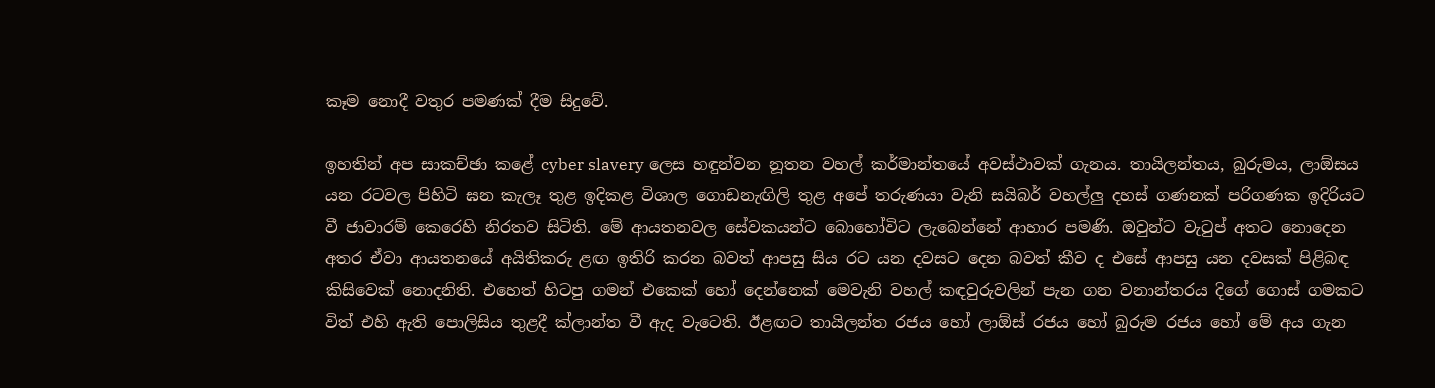කෑම නොදී වතුර පමණක් දීම සිදුවේ.

ඉහතින් අප සාකච්ඡා කළේ cyber slavery ලෙස හඳුන්වන නූතන වහල් කර්මාන්තයේ අවස්ථාවක් ගැනය. තායිලන්තය, බුරුමය, ලාඕසය යන රටවල පිහිටි ඝන කැලෑ තුළ ඉදිකළ විශාල ගොඩනැඟිලි තුළ අපේ තරුණයා වැනි සයිබර් වහල්ලු දහස් ගණනක් පරිගණක ඉදිරියට වී ජාවාරම් කෙරෙහි නිරතව සිටිති. මේ ආයතනවල සේවකයන්ට බොහෝවිට ලැබෙන්නේ ආහාර පමණි. ඔවුන්ට වැටුප් අතට නොදෙන අතර ඒවා ආයතනයේ අයිතිකරු ළඟ ඉතිරි කරන බවත් ආපසු සිය රට යන දවසට දෙන බවත් කීව ද එසේ ආපසු යන දවසක් පිළිබඳ කිසිවෙක් නොදනිති. එහෙත් හිටපු ගමන් එකෙක් හෝ දෙන්නෙක් මෙවැනි වහල් කඳවුරුවලින් පැන ගන වනාන්තරය දිගේ ගොස් ගමකට විත් එහි ඇති පොලිසිය තුළදී ක්ලාන්ත වී ඇද වැටෙති. ඊළඟට තායිලන්ත රජය හෝ ලාඕස් රජය හෝ බුරුම රජය හෝ මේ අය ගැන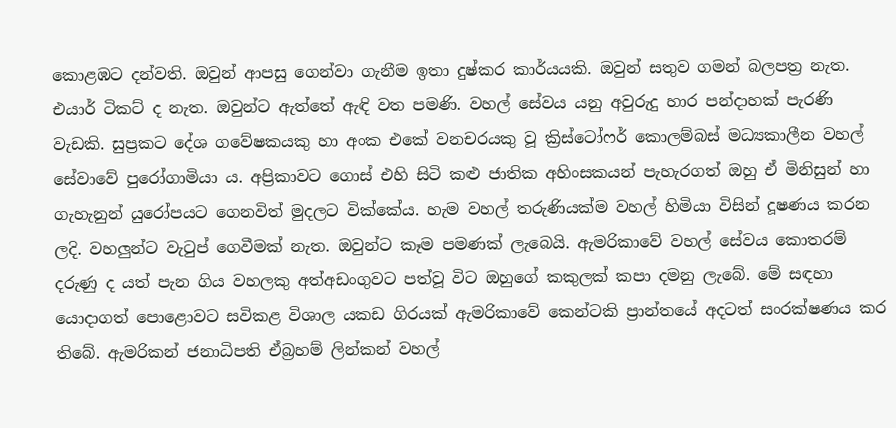කොළඹට දන්වති. ඔවුන් ආපසු ගෙන්වා ගැනීම ඉතා දුෂ්කර කාර්යයකි. ඔවුන් සතුව ගමන් බලපත්‍ර නැත. එයාර් ටිකට් ද නැත. ඔවුන්ට ඇත්තේ ඇඳි වත පමණි. වහල් සේවය යනු අවුරුදු හාර පන්දාහක් පැරණි වැඩකි. සුප්‍රකට දේශ ගවේෂකයකු හා අංක එකේ වනචරයකු වූ ක්‍රිස්ටෝෆර් කොලම්බස් මධ්‍යකාලීන වහල් සේවාවේ පුරෝගාමියා ය. අප්‍රිකාවට ගොස් එහි සිටි කළු ජාතික අහිංසකයන් පැහැරගත් ඔහු ඒ මිනිසුන් හා ගැහැනුන් යුරෝපයට ගෙනවිත් මුදලට වික්කේය. හැම වහල් තරුණියක්ම වහල් හිමියා විසින් දූෂණය කරන ලදි. වහලුන්ට වැටුප් ගෙවීමක් නැත. ඔවුන්ට කෑම පමණක් ලැබෙයි. ඇමරිකාවේ වහල් සේවය කොතරම් දරුණු ද යත් පැන ගිය වහලකු අත්අඩංගුවට පත්වූ විට ඔහුගේ කකුලක් කපා දමනු ලැබේ. මේ සඳහා යොදාගත් පොළොවට සවිකළ විශාල යකඩ ගිරයක් ඇමරිකාවේ කෙන්ටකි ප්‍රාන්තයේ අදටත් සංරක්ෂණය කර තිබේ. ඇමරිකන් ජනාධිපති ඒබ්‍රහම් ලින්කන් වහල්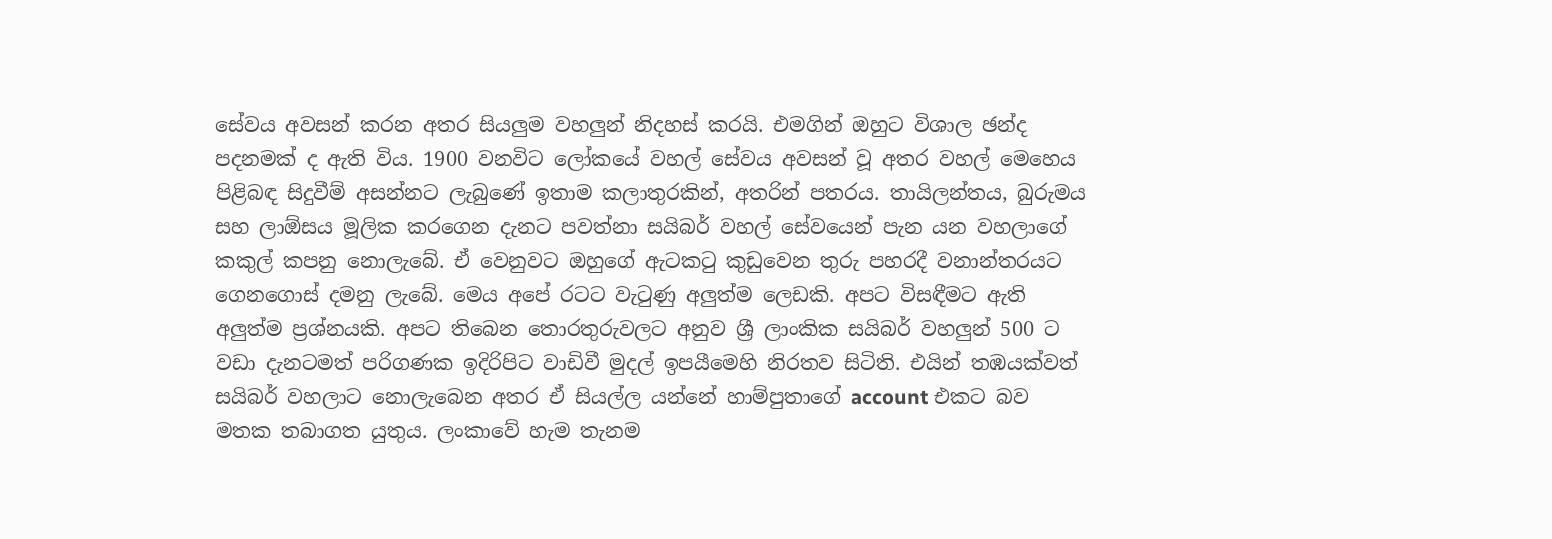සේවය අවසන් කරන අතර සියලුම වහලුන් නිදහස් කරයි. එමගින් ඔහුට විශාල ඡන්ද පදනමක් ද ඇති විය. 1900 වනවිට ලෝකයේ වහල් සේවය අවසන් වූ අතර වහල් මෙහෙය පිළිබඳ සිදුවීම් අසන්නට ලැබුණේ ඉතාම කලාතුරකින්, අතරින් පතරය. තායිලන්තය, බුරුමය සහ ලාඕසය මූලික කරගෙන දැනට පවත්නා සයිබර් වහල් සේවයෙන් පැන යන වහලාගේ කකුල් කපනු නොලැබේ. ඒ වෙනුවට ඔහුගේ ඇටකටු කුඩුවෙන තුරු පහරදී වනාන්තරයට ගෙනගොස් දමනු ලැබේ. මෙය අපේ රටට වැටුණු අලුත්ම ලෙඩකි. අපට විසඳීමට ඇති අලුත්ම ප්‍රශ්නයකි. අපට තිබෙන තොරතුරුවලට අනුව ශ්‍රී ලාංකික සයිබර් වහලුන් 500 ට වඩා දැනටමත් පරිගණක ඉදිරිපිට වාඩිවී මුදල් ඉපයීමෙහි නිරතව සිටිති. එයින් තඹයක්වත් සයිබර් වහලාට නොලැබෙන අතර ඒ සියල්ල යන්නේ හාම්පුතාගේ account එකට බව මතක තබාගත යුතුය. ලංකාවේ හැම තැනම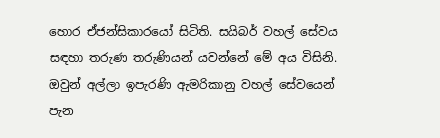හොර ඒජන්සිකාරයෝ සිටිති. සයිබර් වහල් සේවය සඳහා තරුණ තරුණියන් යවන්නේ මේ අය විසිනි. ඔවුන් අල්ලා ඉපැරණි ඇමරිකානු වහල් සේවයෙන් පැන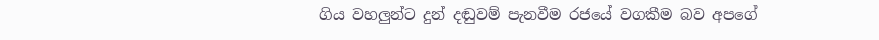ගිය වහලුන්ට දුන් දඬුවම් පැනවීම රජයේ වගකීම බව අපගේ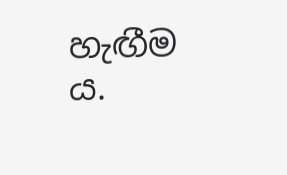හැඟීම ය.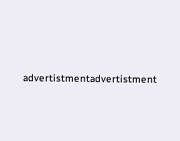advertistmentadvertistment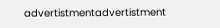advertistmentadvertistment